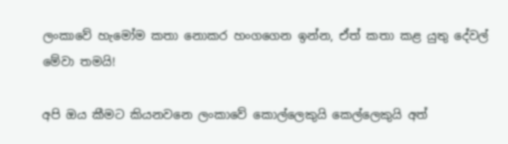ලංකාවේ හැමෝම කතා නොකර හංගගෙන ඉන්න, ඒත් කතා කළ යුතු දේවල් මේවා තමයි!

අපි ඔය කීමට කියනවනෙ ලංකාවේ කොල්ලෙකුයි කෙල්ලෙකුයි අත්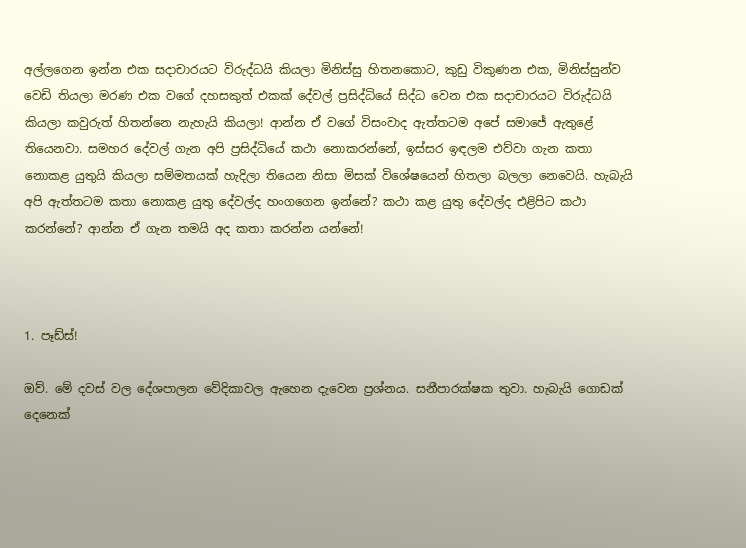අල්ලගෙන ඉන්න එක සදාචාරයට විරුද්ධයි කියලා මිනිස්සු හිතනකොට, කුඩු විකුණන එක, මිනිස්සුන්ව වෙඩි තියලා මරණ එක වගේ දහසකුත් එකක් දේවල් ප්‍රසිද්ධියේ සිද්ධ වෙන එක සදාචාරයට විරුද්ධයි කියලා කවුරුත් හිතන්නෙ නැහැයි කියලා! ආන්න ඒ වගේ විසංවාද ඇත්තටම අපේ සමාජේ ඇතුළේ තියෙනවා. සමහර දේවල් ගැන අපි ප්‍රසිද්ධියේ කථා නොකරන්නේ, ඉස්සර ඉඳලම එව්වා ගැන කතා නොකළ යුතුයි කියලා සම්මතයක් හැදිලා තියෙන නිසා මිසක් විශේෂයෙන් හිතලා බලලා නෙවෙයි. හැබැයි අපි ඇත්තටම කතා නොකළ යුතු දේවල්ද හංගගෙන ඉන්නේ? කථා කළ යුතු දේවල්ද එළිපිට කථා කරන්නේ? ආන්න ඒ ගැන තමයි අද කතා කරන්න යන්නේ!



1. පෑඩ්ස්!

ඔව්. මේ දවස් වල දේශපාලන වේදිකාවල ඇහෙන දැවෙන ප්‍රශ්නය. සනීපාරක්ෂක තුවා. හැබැයි ගොඩක් දෙනෙක්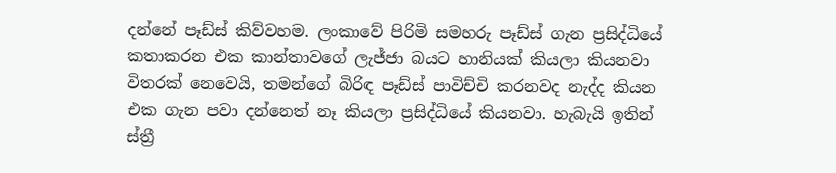දන්නේ පෑඩ්ස් කිව්වහම. ලංකාවේ පිරිමි සමහරු පෑඩ්ස් ගැන ප්‍රසිද්ධියේ කතාකරන එක කාන්තාවගේ ලැජ්ජා බයට හානියක් කියලා කියනවා විතරක් නෙවෙයි, තමන්ගේ බිරිඳ පෑඩ්ස් පාවිච්චි කරනවද නැද්ද කියන එක ගැන පවා දන්නෙත් නෑ කියලා ප්‍රසිද්ධියේ කියනවා. හැබැයි ඉතින් ස්ත්‍රී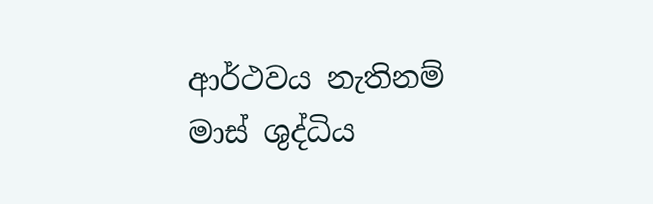ආර්ථවය නැතිනම් මාස් ශුද්ධිය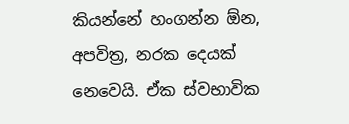කියන්නේ හංගන්න ඕන, අපවිත්‍ර, නරක දෙයක් නෙවෙයි. ඒක ස්වභාවික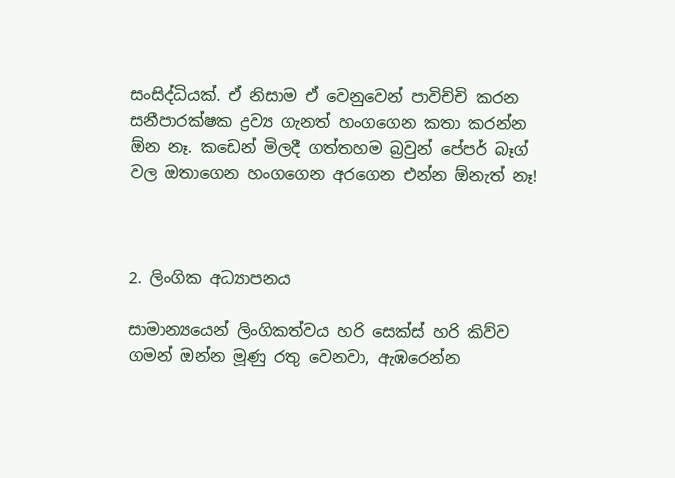සංසිද්ධියක්. ඒ නිසාම ඒ වෙනුවෙන් පාවිච්චි කරන සනීපාරක්ෂක ද්‍රව්‍ය ගැනත් හංගගෙන කතා කරන්න ඕන නෑ. කඩෙන් මිලදී ගත්තහම බ්‍රවුන් පේපර් බෑග් වල ඔතාගෙන හංගගෙන අරගෙන එන්න ඕනැත් නෑ!



2. ලිංගික අධ්‍යාපනය

සාමාන්‍යයෙන් ලිංගිකත්වය හරි සෙක්ස් හරි කිව්ව ගමන් ඔන්න මූණු රතු වෙනවා, ඇඹරෙන්න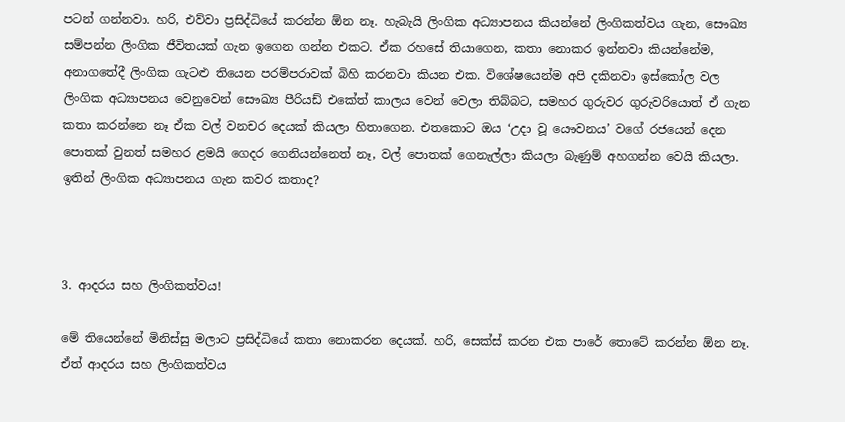පටන් ගන්නවා. හරි, එව්වා ප්‍රසිද්ධියේ කරන්න ඕන නෑ. හැබැයි ලිංගික අධ්‍යාපනය කියන්නේ ලිංගිකත්වය ගැන, සෞඛ්‍ය සම්පන්න ලිංගික ජීවිතයක් ගැන ඉගෙන ගන්න එකට. ඒක රහසේ තියාගෙන, කතා නොකර ඉන්නවා කියන්නේම, අනාගතේදී ලිංගික ගැටළු තියෙන පරම්පරාවක් බිහි කරනවා කියන එක. විශේෂයෙන්ම අපි දකිනවා ඉස්කෝල වල ලිංගික අධ්‍යාපනය වෙනුවෙන් සෞඛ්‍ය පීරියඩ් එකේත් කාලය වෙන් වෙලා තිබ්බට, සමහර ගුරුවර ගුරුවරියොත් ඒ ගැන කතා කරන්නෙ නෑ ඒක වල් වනචර දෙයක් කියලා හිතාගෙන. එතකොට ඔය ‘උදා වූ යෞවනය’ වගේ රජයෙන් දෙන පොතක් වුනත් සමහර ළමයි ගෙදර ගෙනියන්නෙත් නෑ, වල් පොතක් ගෙනැල්ලා කියලා බැණුම් අහගන්න වෙයි කියලා. ඉතින් ලිංගික අධ්‍යාපනය ගැන කවර කතාද?



3. ආදරය සහ ලිංගිකත්වය!

මේ තියෙන්නේ මිනිස්සු මලාට ප්‍රසිද්ධියේ කතා නොකරන දෙයක්. හරි, සෙක්ස් කරන එක පාරේ තොටේ කරන්න ඕන නෑ. ඒත් ආදරය සහ ලිංගිකත්වය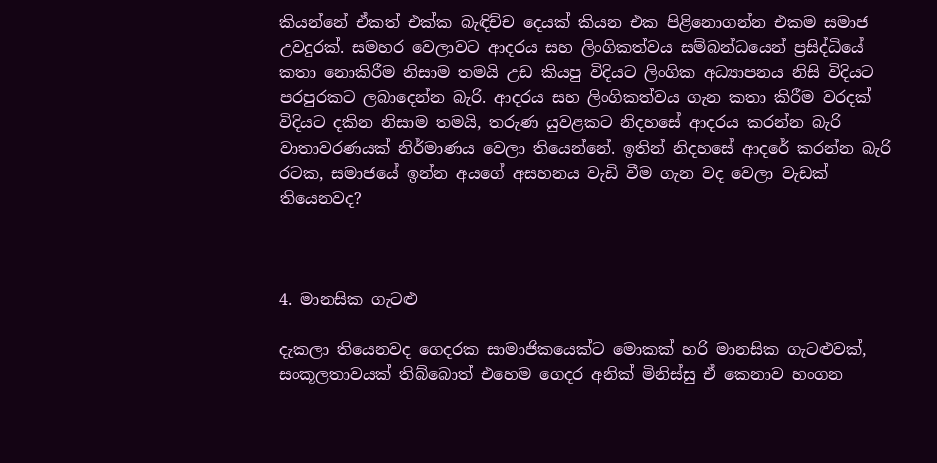කියන්නේ ඒකත් එක්ක බැඳිච්ච දෙයක් කියන එක පිළිනොගන්න එකම සමාජ උවදුරක්. සමහර වෙලාවට ආදරය සහ ලිංගිකත්වය සම්බන්ධයෙන් ප්‍රසිද්ධියේ කතා නොකිරීම නිසාම තමයි උඩ කියපු විදියට ලිංගික අධ්‍යාපනය නිසි විදියට පරපුරකට ලබාදෙන්න බැරි. ආදරය සහ ලිංගිකත්වය ගැන කතා කිරීම වරදක් විදියට දකින නිසාම තමයි, තරුණ යුවළකට නිදහසේ ආදරය කරන්න බැරි වාතාවරණයක් නිර්මාණය වෙලා තියෙන්නේ. ඉතින් නිදහසේ ආදරේ කරන්න බැරි රටක, සමාජයේ ඉන්න අයගේ අසහනය වැඩි වීම ගැන වද වෙලා වැඩක් තියෙනවද?



4. මානසික ගැටළු

දැකලා තියෙනවද ගෙදරක සාමාජිකයෙක්ට මොකක් හරි මානසික ගැටළුවක්, සංකූලතාවයක් තිබ්බොත් එහෙම ගෙදර අනික් මිනිස්සු ඒ කෙනාව හංගන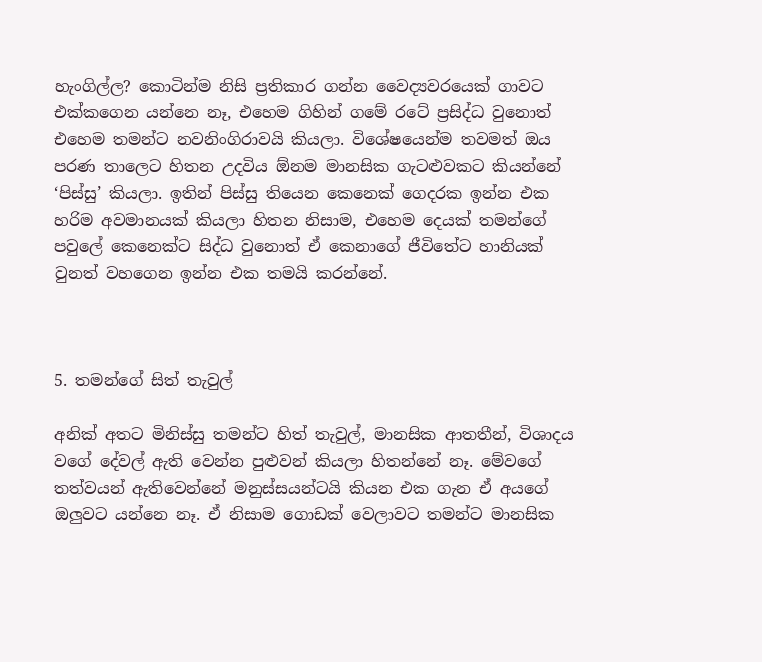හැංගිල්ල? කොටින්ම නිසි ප්‍රතිකාර ගන්න වෛද්‍යවරයෙක් ගාවට එක්කගෙන යන්නෙ නෑ, එහෙම ගිහින් ගමේ රටේ ප්‍රසිද්ධ වුනොත් එහෙම තමන්ට නවනිංගිරාවයි කියලා. විශේෂයෙන්ම තවමත් ඔය පරණ තාලෙට හිතන උදවිය ඕනම මානසික ගැටළුවකට කියන්නේ ‘පිස්සු’ කියලා. ඉතින් පිස්සු තියෙන කෙනෙක් ගෙදරක ඉන්න එක හරිම අවමානයක් කියලා හිතන නිසාම, එහෙම දෙයක් තමන්ගේ පවුලේ කෙනෙක්ට සිද්ධ වුනොත් ඒ කෙනාගේ ජීවිතේට හානියක් වුනත් වහගෙන ඉන්න එක තමයි කරන්නේ.



5. තමන්ගේ සිත් තැවුල්

අනික් අතට මිනිස්සු තමන්ට හිත් තැවුල්, මානසික ආතතීන්, විශාදය වගේ දේවල් ඇති වෙන්න පුළුවන් කියලා හිතන්නේ නෑ. මේවගේ තත්වයන් ඇතිවෙන්නේ මනුස්සයන්ටයි කියන එක ගැන ඒ අයගේ ඔලුවට යන්නෙ නෑ. ඒ නිසාම ගොඩක් වෙලාවට තමන්ට මානසික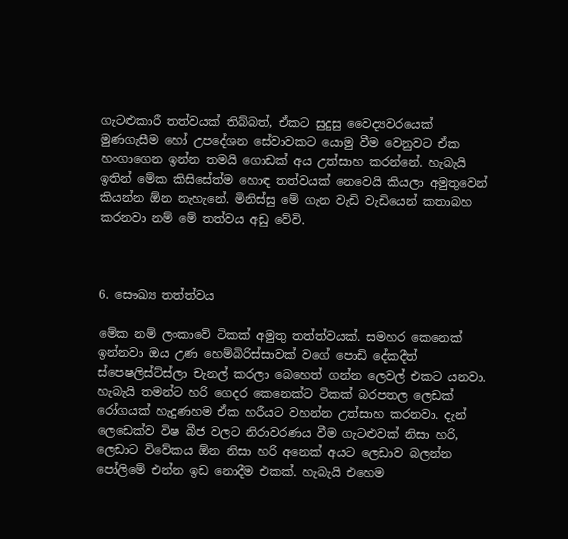ගැටළුකාරී තත්වයක් තිබ්බත්, ඒකට සුදුසු වෛද්‍යවරයෙක් මුණගැසීම හෝ උපදේශන සේවාවකට යොමු වීම වෙනුවට ඒක හංගාගෙන ඉන්න තමයි ගොඩක් අය උත්සාහ කරන්නේ. හැබැයි ඉතින් මේක කිසිසේත්ම හොඳ තත්වයක් නෙවෙයි කියලා අමුතුවෙන් කියන්න ඕන නැහැනේ. මිනිස්සු මේ ගැන වැඩි වැඩියෙන් කතාබහ කරනවා නම් මේ තත්වය අඩු වේවි.



6. සෞඛ්‍ය තත්ත්වය

මේක නම් ලංකාවේ ටිකක් අමුතු තත්ත්වයක්. සමහර කෙනෙක් ඉන්නවා ඔය උණ හෙම්බිරිස්සාවක් වගේ පොඩි දේකදීත් ස්පෙෂලිස්ට්ස්ලා චැනල් කරලා බෙහෙත් ගන්න ලෙවල් එකට යනවා. හැබැයි තමන්ට හරි ගෙදර කෙනෙක්ට ටිකක් බරපතල ලෙඩක් රෝගයක් හැදුණහම ඒක හරීයට වහන්න උත්සාහ කරනවා. දැන් ලෙඩෙක්ව විෂ බීජ වලට නිරාවරණය වීම ගැටළුවක් නිසා හරි, ලෙඩාට විවේකය ඕන නිසා හරි අනෙක් අයට ලෙඩාව බලන්න පෝලිමේ එන්න ඉඩ නොදීම එකක්. හැබැයි එහෙම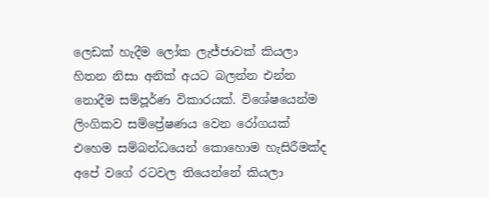ලෙඩක් හැදීම ලෝක ලැජ්ජාවක් කියලා හිතන නිසා අනික් අයට බලන්න එන්න නොදීම සම්පූර්ණ විකාරයක්. විශේෂයෙන්ම ලිංගිකව සම්ප්‍රේෂණය වෙන රෝගයක් එහෙම සම්බන්ධයෙන් කොහොම හැසිරීමක්ද අපේ වගේ රටවල තියෙන්නේ කියලා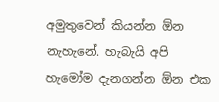අමුතුවෙන් කියන්න ඕන නැහැනේ. හැබැයි අපි හැමෝම දැනගන්න ඕන එක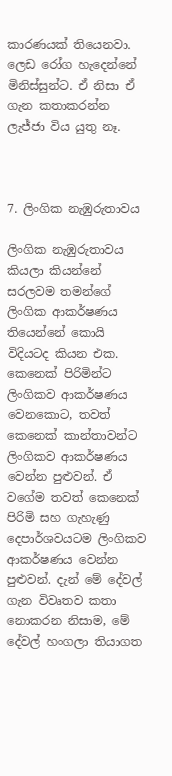කාරණයක් තියෙනවා. ලෙඩ රෝග හැදෙන්නේ මිනිස්සුන්ට. ඒ නිසා ඒ ගැන කතාකරන්න ලැජ්ජා විය යුතු නෑ.



7. ලිංගික නැඹුරුතාවය

ලිංගික නැඹුරුතාවය කියලා කියන්නේ සරලවම තමන්ගේ ලිංගික ආකර්ෂණය තියෙන්නේ කොයි විදියටද කියන එක. කෙනෙක් පිරිමින්ට ලිංගිකව ආකර්ෂණය වෙනකොට, තවත් කෙනෙක් කාන්තාවන්ට ලිංගිකව ආකර්ෂණය වෙන්න පුළුවන්. ඒ වගේම තවත් කෙනෙක් පිරිමි සහ ගැහැණු දෙපාර්ශවයටම ලිංගිකව ආකර්ෂණය වෙන්න පුළුවන්. දැන් මේ දේවල් ගැන විවෘතව කතා නොකරන නිසාම, මේ දේවල් හංගලා තියාගත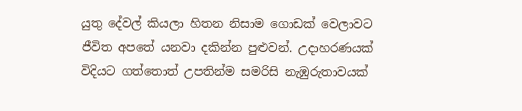යුතු දේවල් කියලා හිතන නිසාම ගොඩක් වෙලාවට ජීවිත අපතේ යනවා දකින්න පුළුවන්. උදාහරණයක් විදියට ගත්තොත් උපතින්ම සමරිසි නැඹුරුතාවයක්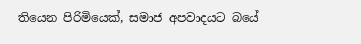තියෙන පිරිමියෙක්, සමාජ අපවාදයට බයේ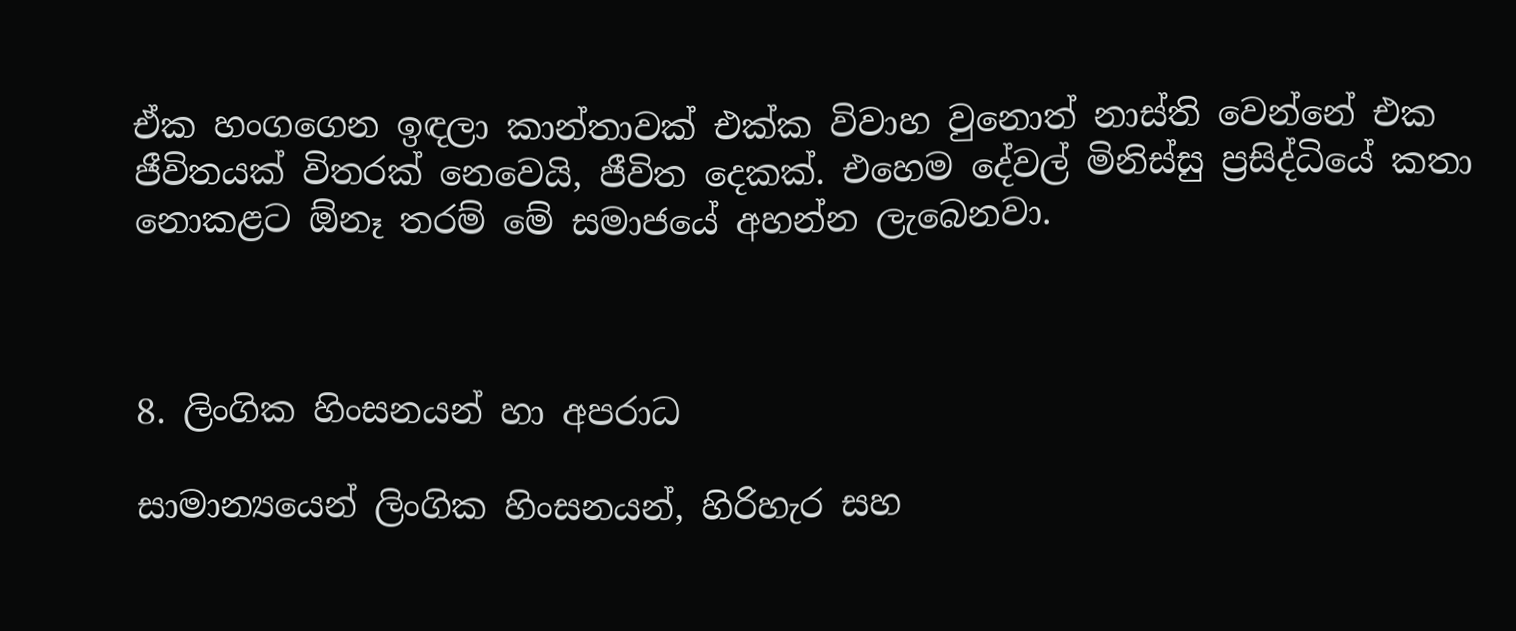ඒක හංගගෙන ඉඳලා කාන්තාවක් එක්ක විවාහ වුනොත් නාස්ති වෙන්නේ එක ජීවිතයක් විතරක් නෙවෙයි, ජීවිත දෙකක්. එහෙම දේවල් මිනිස්සු ප්‍රසිද්ධියේ කතා නොකළට ඕනෑ තරම් මේ සමාජයේ අහන්න ලැබෙනවා.



8. ලිංගික හිංසනයන් හා අපරාධ

සාමාන්‍යයෙන් ලිංගික හිංසනයන්, හිරිහැර සහ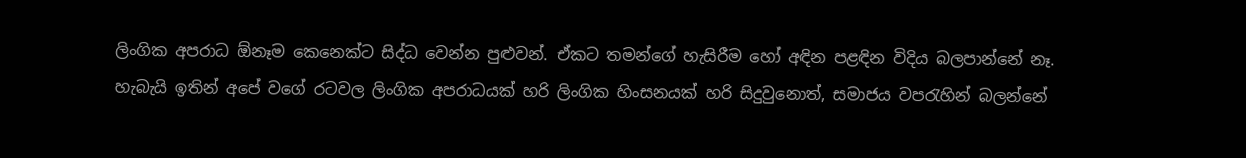ලිංගික අපරාධ ඕනෑම කෙනෙක්ට සිද්ධ වෙන්න පුළුවන්. ඒකට තමන්ගේ හැසිරීම හෝ අඳින පළඳින විදිය බලපාන්නේ නෑ. හැබැයි ඉතින් අපේ වගේ රටවල ලිංගික අපරාධයක් හරි ලිංගික හිංසනයක් හරි සිදුවුනොත්, සමාජය වපරැහින් බලන්නේ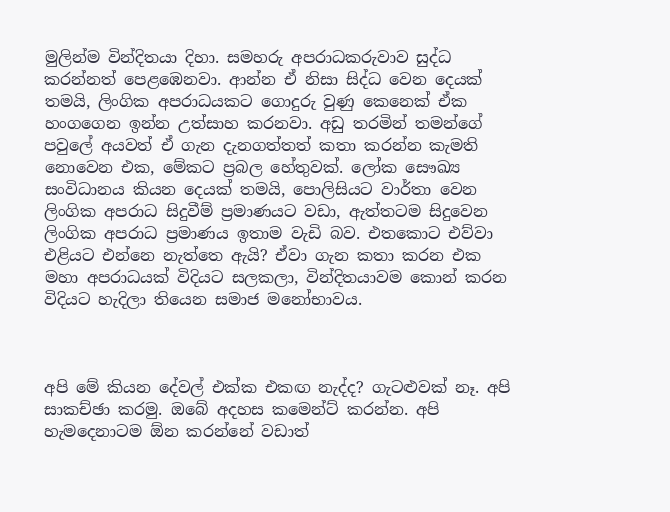මුලින්ම වින්දිතයා දිහා. සමහරු අපරාධකරුවාව සුද්ධ කරන්නත් පෙළඹෙනවා. ආන්න ඒ නිසා සිද්ධ වෙන දෙයක් තමයි, ලිංගික අපරාධයකට ගොදුරු වුණු කෙනෙක් ඒක හංගගෙන ඉන්න උත්සාහ කරනවා. අඩු තරමින් තමන්ගේ පවුලේ අයවත් ඒ ගැන දැනගත්තත් කතා කරන්න කැමති නොවෙන එක, මේකට ප්‍රබල හේතුවක්. ලෝක සෞඛ්‍ය සංවිධානය කියන දෙයක් තමයි, පොලිසියට වාර්තා වෙන ලිංගික අපරාධ සිදුවීම් ප්‍රමාණයට වඩා, ඇත්තටම සිදුවෙන ලිංගික අපරාධ ප්‍රමාණය ඉතාම වැඩි බව. එතකොට එව්වා එළියට එන්නෙ නැත්තෙ ඇයි? ඒවා ගැන කතා කරන එක මහා අපරාධයක් විදියට සලකලා, වින්දිතයාවම කොන් කරන විදියට හැදිලා තියෙන සමාජ මනෝභාවය.



අපි මේ කියන දේවල් එක්ක එකඟ නැද්ද? ගැටළුවක් නෑ. අපි සාකච්ඡා කරමු. ඔබේ අදහස කමෙන්ට් කරන්න. අපි හැමදෙනාටම ඕන කරන්නේ වඩාත්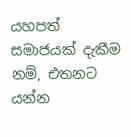යහපත් සමාජයක් දැකීම නම්, එතනට යන්න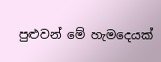පුළුවන් මේ හැමදෙයක්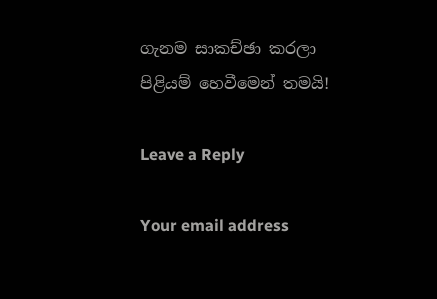ගැනම සාකච්ඡා කරලා පිළියම් හෙවීමෙන් තමයි!

Leave a Reply

Your email address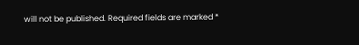will not be published. Required fields are marked *